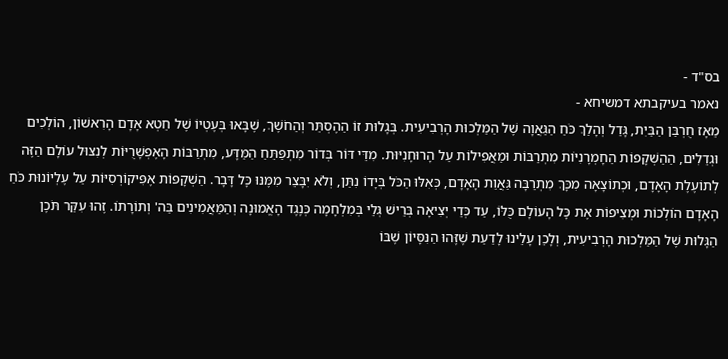בס"ד -
נאמר בעיקבתא דמשיחא -
מֵאָז חֻרְבַּן הַבַּיִת, גָּדַל וְהָלַךְ כֹּחַ הַגַּאֲוָה שֶׁל הַמַּלְכוּת הָרְבִיעִית. בְּגָלוּת זוֹ הַהֶסְתֵּר וְהַחֹשֶׁךְ, שֶׁבָּאוּ בְּעֶטְיוֹ שֶׁל חֵטְא אָדָם הָרִאשׁוֹן, הוֹלְכִים וּגְדֵלִים, הַהַשְׁקָפוֹת הַחָמְרָנִיּוֹת מִתְרַבּוֹת וּמַאֲפִילוֹת עַל הָרוּחָנִיּוּת. מִדֵּי דּוֹר בְּדוֹר מִתְפַּתֵּחַ הַמַּדָּע, מִתְרַבּוֹת הָאֶפְשָׁרֻיּוֹת לְנִצּוּל עוֹלָם הַזֶּה לְתוֹעֶלֶת הָאָדָם, וּכְתוֹצָאָה מִכָּךְ מִתְרַבָּה גַּאֲוַת הָאָדָם, כְּאִלּוּ הַכֹּל בְּיָדוֹ נִתַּן, וְלֹא יִבָּצֵר מִמֶּנּוּ כָּל דָּבָר. הַשְׁקָפוֹת אֶפִּיקוֹרְסִיּוֹת עַל עֶלְיוֹנוּת כֹּחַ הָאָדָם הוֹלְכוֹת וּמְצִיפוֹת אֶת כָּל הָעוֹלָם כֻּלּוֹ, עַד כְּדֵי יְצִיאָה בְּרֵישׁ גְּלֵי בְּמִלְחָמָה כְּנֶגֶד הָאֱמוּנָה וְהַמַּאֲמִינִים בַּה' וְתוֹרָתוֹ. זֶהוּ עִקַּר תֹּכֶן הַגָּלוּת שֶׁל הַמַּלְכוּת הָרְבִיעִית, וְלָכֵן עָלֵינוּ לָדַעַת שֶׁזֶּהוּ הַנִּסָּיוֹן שֶׁבּוֹ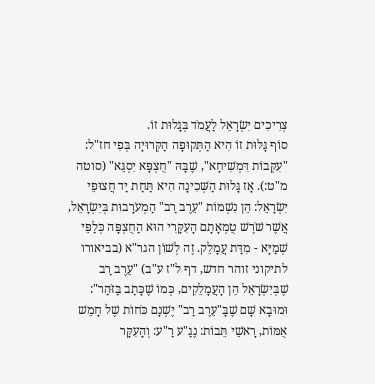צְרִיכִים יִשְׂרָאֵל לַעֲמֹד בְּגָלוּת זוֹ.
סוֹף גָּלוּת זוֹ הִיא הַתְּקוּפָה הַקְּרוּיָה בְּפִי חז"ל: "עִקְּבוֹת דִּמְשִׁיחָא", שֶׁבָּהּ "חֻצְפָּא יִסְגֵּא" (סוטה מ"ט:). אָז גָּלוּת הַשְּׁכִינָה הִיא תַּחַת יַד חֲצוּפֵי יִשְׂרָאֵל: הֵן נִשְׁמוֹת "עֵרֶב רַב" הַמְעֹרָבוּת בְּיִשְׂרָאֵל, אֲשֶׁר שֹׁרֶשׁ טֻמְאָתָם הָעִקָּרִי הוּא הַחֻצְפָּה כְּלַפֵּי שְׁמַיָּא - מִדַּת עֲמָלֵק. זֶה לְשׁוֹן הגר"א (בביאורו לתיקוני זוהר חדש, דף ל"ז ע"ב) "עֵרֶב רַב שֶׁבְּיִשְׂרָאֵל הֵן הָעֲמָלֵקִים, כְּמוֹ שֶׁכָּתַב בַּזֹּהַר": וּמוּבָא שָׁם שֶׁבָּ"עֵרֶב רַב" יֶשְׁנָם כֹּחוֹת שֶׁל חָמֵשׁ אֻמּוֹת, רָאשֵׁי תֵּבוֹת: נֶגַ"ע רַ"ע: וְהָעִקָּר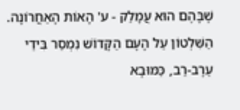שֶׁבָּהֶם הוּא עֲמָלֵק - ע' הָאוֹת הָאַחֲרוֹנָה. הַשִּׁלְטוֹן עַל הָעָם הַקָּדוֹשׁ נִמְסַר בִּידֵי עֵרֶב-רַב, כַּמּוּבָא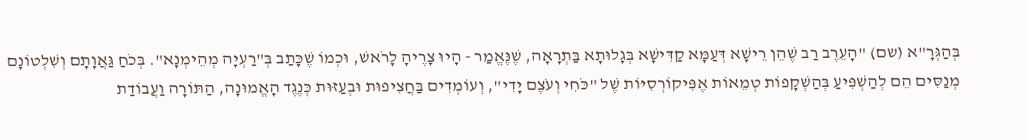בְּהַגְּרָ"א (שם) "הָעֵרֶב רַב שֶׁהֵן רֵישָׁא דְּעַמָּא קַדִּישָׁא בְּגָלוּתָא בַּתְרָאָה, שֶׁנֶּאֱמַר - הָיוּ צָרֶיהָ לָרֹאשׁ, וּכְמוֹ שֶׁכָּתַב בְּ"רַעְיָה מְהֵימְנָא". בְּכֹחַ גַּאֲוָתָם וְשִׁלְטוֹנָם מְנַסִּים הֵם לְהַשְׁפִּיעַ בְּהַשְׁקָפוֹת טְמֵאוֹת אֶפִּיקוֹרְסִיּוֹת שֶׁל "כֹּחִי וְעֹצֶם יָדִי", וְעוֹמְדִים בַּחֲצִיפוּת וּבְעַזּוּת כְּנֶגֶד הָאֱמוּנָה, הַתּוֹרָה וַעֲבוֹדַת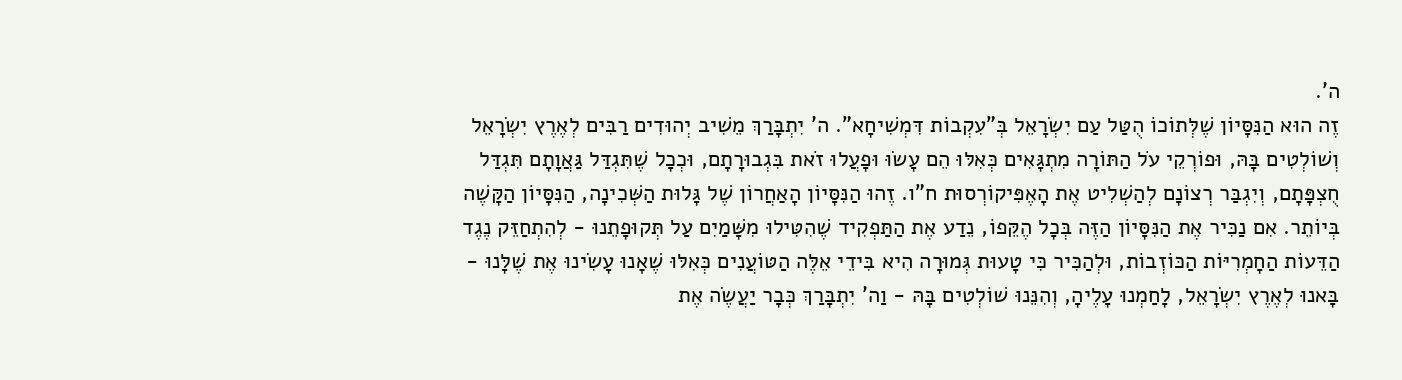ה'.
זֶה הוּא הַנִּסָּיוֹן שֶׁלְּתוֹכוֹ הֻטַּל עַם יִשְׂרָאֵל בְּ"עִקְבוֹת דִּמְשִׁיחָא". ה' יִתְבָּרַךְ מֵשִׁיב יְהוּדִים רַבִּים לְאֶרֶץ יִשְׂרָאֵל וְשׁוֹלְטִים בָּהּ, וּפוֹרְקֵי עֹל הַתּוֹרָה מִתְגָּאִים כְּאִלּוּ הֵם עָשׂוּ וּפָעֲלוּ זֹאת בִּגְבוּרָתָם, וּכְכָל שֶׁתִּגְדַּל גַּאֲוָתָם תִּגְדַּל חֻצְפָּתָם, וְיִגְבַּר רְצוֹנָם לְהַשְׁלִיט אֶת הָאֶפִּיקוֹרְסוּת ח"ו. זֶהוּ הַנִּסָּיוֹן הָאַחֲרוֹן שֶׁל גָּלוּת הַשְּׁכִינָה, הַנִּסָּיוֹן הַקָּשֶׁה בְּיוֹתֵר. אִם נַכִּיר אֶת הַנִּסָּיוֹן הַזֶּה בְּכָל הֶקֵּפוֹ, נֵדַע אֶת הַתַּפְקִיד שֶׁהִטִּילוּ מִשָּׁמַיִם עַל תְּקוּפָתֵנוּ - לְהִתְחַזֵּק נֶגֶד הַדֵּעוֹת הַחָמְרִיּוֹת הַכּוֹזְבוֹת, וּלְהַכִּיר כִּי טָעוּת גְּמוּרָה הִיא בִּידֵי אֵלֶּה הַטּוֹעֲנִים כְּאִלּוּ שֶׁאָנוּ עָשִׂינוּ אֶת שֶׁלָּנוּ - בָּאנוּ לְאֶרֶץ יִשְׂרָאֵל, לָחַמְנוּ עָלֶיהָ, וְהִנֵּנוּ שׁוֹלְטִים בָּהּ - וַה' יִתְבָּרַךְ כְּבָר יַעֲשֶׂה אֶת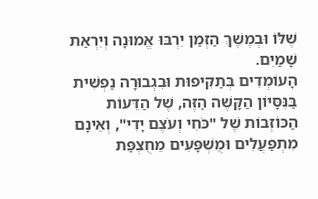שֶׁלּוֹ וּבְמֶשֶׁךְ הַזְּמַן יִרְבּוּ אֱמוּנָה וְיִרְאַת שָׁמַיִם.
הָעוֹמְדִים בְּתַקִּיפוּת וּבִגְבוּרָה נַפְשִׁית בַּנִּסָּיוֹן הַקָּשֶׁה הַזֶּה, שֶׁל הַדֵּעוֹת הַכּוֹזְבוֹת שֶׁל "כֹּחִי וְעֹצֶם יָדִי", וְאֵינָם מִתְפַּעֲלִים וּמֻשְׁפָּעִים מֵחֻצְפַּת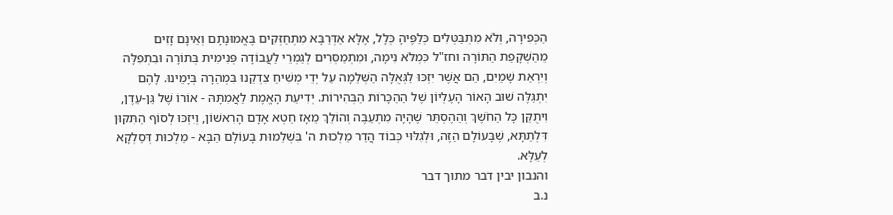הַכְּפִירָה, וְלֹא מִתְבַּטְּלִים כְּלַפֶּיהָ כְּלָל, אֶלָּא אַדְּרַבָּא מִתְחַזְּקִים בֶּאֱמוּנָתָם וְאֵינָם זָזִים מֵהַשְׁקָפַת הַתּוֹרָה וחז"ל כִּמְלֹא נִימָה, וּמִתְמַסְּרִים לְגַמְרֵי לַעֲבוֹדָה פְּנִימִית בְּתוֹרָה וּבִתְפִלָּה וְיִרְאַת שָׁמַיִם, הֵם אֲשֶׁר יִזְכּוּ לַגְּאֻלָּה הַשְּׁלֵמָה עַל יְדֵי מְשִׁיחַ צִדְקֵנוּ בִּמְהֵרָה בְּיָמֵינוּ. לָהֶם יִתְגַּלֶּה שׁוּב הָאוֹר הָעֶלְיוֹן שֶׁל הַהַכָּרוֹת הַבְּהִירוֹת. יְדִיעַת הָאֱמֶת לַאֲמִתָּהּ - אוֹרוֹ שֶׁל גַּן-עֵדֶן, וִיתֻקַּן כָּל הַחֹשֶׁךְ וְהַהֶסְתֵּר שֶׁהָיָה מִתְעַבֶּה וְהוֹלֵךְ מֵאָז חֵטְא אָדָם הָרִאשׁוֹן, וְיִזְכּוּ לְסוֹף הַתִּקּוּן דִּלְתַתָּא, שֶׁבָּעוֹלָם הַזֶּה, וּלְגִלּוּי כְּבוֹד הֲדַר מַלְכוּת ה' בִּשְׁלֵמוּת בָּעוֹלָם הַבָּא - מַלְכוּת דְּסַלְקָא לְעֵלָּא.
והנבון יבין דבר מתוך דבר
נ.ב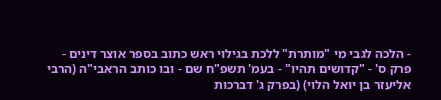- הלכה לגבי מי "מותרת" ללכת בגילוי ראש כתוב בספר אוצר דינים - פרק ס' - "קדושים תהיו" - בעמ' תשפ"ח שם - ובו כותב הראבי"ה (הרבי אליעזר בן יואל הלוי) (בפרק ג' דברכות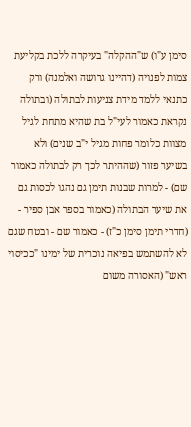סימן ע"ו) ש"ההקלה" בעיקרה ללכת בקליעת צמות לפנויה (דהיינו גרושה ואלמנה) ורק כתנאי ללמד מידת צניעות לבתולה (ובתולה נקראת כאמור לעי"ל בת שהיא מתחת לגיל מצוות כלומר פחות מגיל י"ב שנים) ולא בשיער פזור (שההיתר לכך רק לבתולה כאמור שם) - למרות שבנות תימן גם נהגו לכסות גם את שיער הבתולה (כאמור בספר אבן ספיר - (חדרי תימן סימן כ"ז) - כאמור שם - ובטח שגם לא להשתמש בפיאה נוכרית של ימינו "ככיסוי ראש" (האסורה משום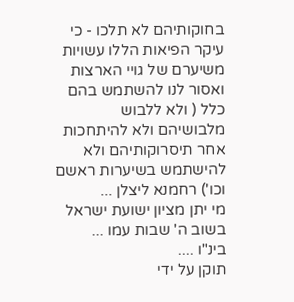בחוקותיהם לא תלכו - כי עיקר הפיאות הללו עשויות משיערם של גויי הארצות ואסור לנו להשתמש בהם כלל ( ולא ללבוש מלבושיהם ולא להיתחכות אחר תיסרוקותיהם ולא להישתמש בשיערות ראשם וכו') רחמנא ליצלן ...
מי יתן מציון ישועת ישראל בשוב ה' שבות עמו ...
בינ"ו ....
תוקן על ידי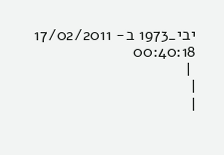יבי_1973 ב- 17/02/2011 00:40:18
 |
|
|